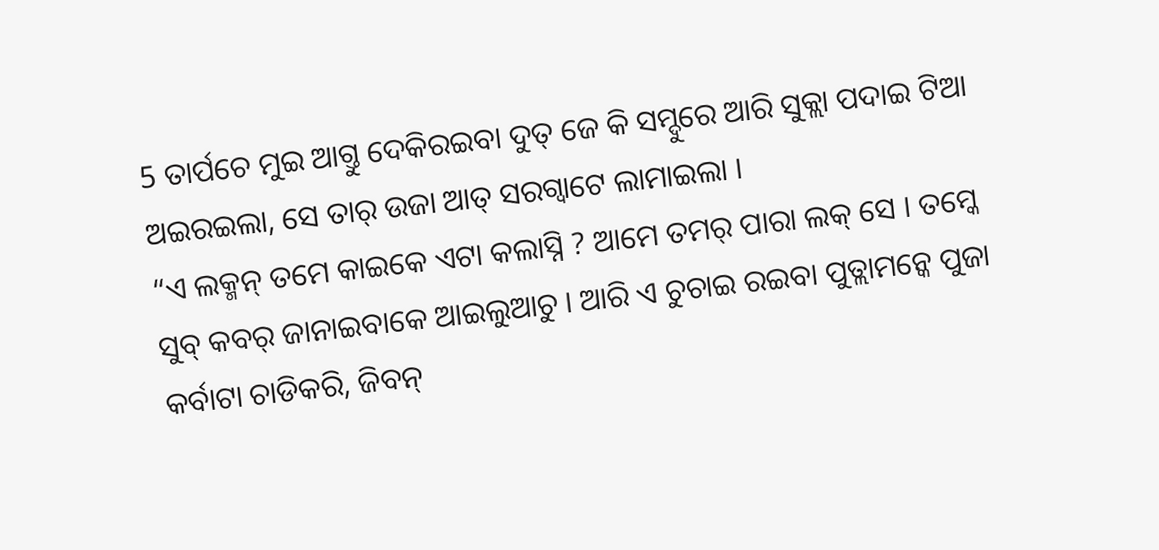5 ତାର୍ପଚେ ମୁଇ ଆଗ୍ତୁ ଦେକିରଇବା ଦୁତ୍ ଜେ କି ସମ୍ଦୁରେ ଆରି ସୁକ୍ଲା ପଦାଇ ଟିଆ ଅଇରଇଲା, ସେ ତାର୍ ଉଜା ଆତ୍ ସରଗ୍ବାଟେ ଲାମାଇଲା ।
“ଏ ଲକ୍ମନ୍ ତମେ କାଇକେ ଏଟା କଲାସ୍ନି ? ଆମେ ତମର୍ ପାରା ଲକ୍ ସେ । ତମ୍କେ ସୁବ୍ କବର୍ ଜାନାଇବାକେ ଆଇଲୁଆଚୁ । ଆରି ଏ ଚୁଚାଇ ରଇବା ପୁତ୍ଲାମନ୍କେ ପୁଜା କର୍ବାଟା ଚାଡିକରି, ଜିବନ୍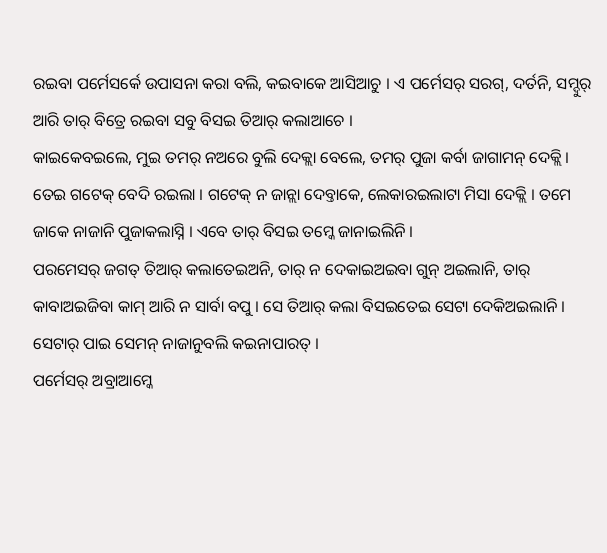ରଇବା ପର୍ମେସର୍କେ ଉପାସନା କରା ବଲି, କଇବାକେ ଆସିଆଚୁ । ଏ ପର୍ମେସର୍ ସରଗ୍, ଦର୍ତନି, ସମ୍ଦୁର୍ ଆରି ତାର୍ ବିତ୍ରେ ରଇବା ସବୁ ବିସଇ ତିଆର୍ କଲାଆଚେ ।
କାଇକେବଇଲେ, ମୁଇ ତମର୍ ନଅରେ ବୁଲି ଦେକ୍ଲା ବେଲେ, ତମର୍ ପୁଜା କର୍ବା ଜାଗାମନ୍ ଦେକ୍ଲି । ତେଇ ଗଟେକ୍ ବେଦି ରଇଲା । ଗଟେକ୍ ନ ଜାନ୍ଲା ଦେବ୍ତାକେ, ଲେକାରଇଲାଟା ମିସା ଦେକ୍ଲି । ତମେ ଜାକେ ନାଜାନି ପୁଜାକଲାସ୍ନି । ଏବେ ତାର୍ ବିସଇ ତମ୍କେ ଜାନାଇଲିନି ।
ପରମେସର୍ ଜଗତ୍ ତିଆର୍ କଲାତେଇଅନି, ତାର୍ ନ ଦେକାଇଅଇବା ଗୁନ୍ ଅଇଲାନି, ତାର୍ କାବାଅଇଜିବା କାମ୍ ଆରି ନ ସାର୍ବା ବପୁ । ସେ ତିଆର୍ କଲା ବିସଇତେଇ ସେଟା ଦେକିଅଇଲାନି । ସେଟାର୍ ପାଇ ସେମନ୍ ନାଜାନୁବଲି କଇନାପାରତ୍ ।
ପର୍ମେସର୍ ଅବ୍ରାଆମ୍କେ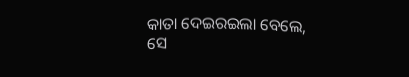କାତା ଦେଇରଇଲା ବେଲେ, ସେ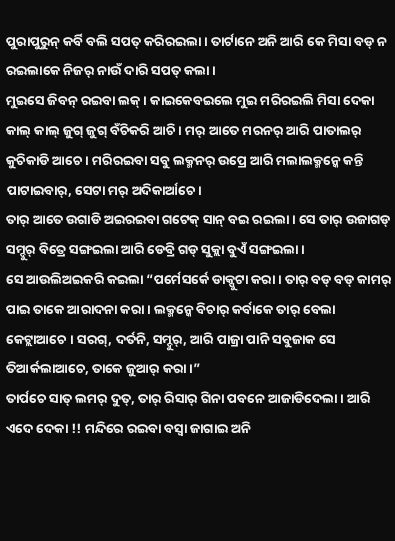ପୁରାପୁରୁନ୍ କର୍ବି ବଲି ସପତ୍ କରିରଇଲା । ତାର୍ଟାନେ ଅନି ଆରି କେ ମିସା ବଡ୍ ନ ରଇଲାକେ ନିଜର୍ ନାଉଁ ଦାରି ସପତ୍ କଲା ।
ମୁଇସେ ଜିବନ୍ ରଇବା ଲକ୍ । କାଇକେବଇଲେ ମୁଇ ମରିରଇଲି ମିସା ଦେକା କାଲ୍ କାଲ୍ ଜୁଗ୍ ଜୁଗ୍ ବଁଚିକରି ଆଚି । ମର୍ ଆତେ ମରନର୍ ଆରି ପାତାଲର୍ କୁଚିକାଡି ଆଚେ । ମରିରଇବା ସବୁ ଲକ୍ମନର୍ ଉପ୍ରେ ଆରି ମଲାଲକ୍ମନ୍କେ କନ୍ତି ପାଟାଇବାର୍, ସେଟା ମର୍ ଅଦିକାର୍ଆଚେ ।
ତାର୍ ଆତେ ଉଗାଡି ଅଇରଇବା ଗଟେକ୍ ସାନ୍ ବଇ ରଇଲା । ସେ ତାର୍ ଉଜାଗଡ୍ ସମ୍ଦୁର୍ ବିତ୍ରେ ସଙ୍ଗଇଲା ଆରି ଡେବ୍ରି ଗଡ୍ ସୁକ୍ଲା ବୁଏଁ ସଙ୍ଗଇଲା ।
ସେ ଆଉଲିଅଇକରି କଇଲା “ପର୍ମେସର୍କେ ଡାକ୍ପୁଟା କରା । ତାର୍ ବଡ୍ ବଡ୍ କାମର୍ ପାଇ ତାକେ ଆରାଦନା କରା । ଲକ୍ମନ୍କେ ବିଚାର୍ କର୍ବାକେ ତାର୍ ବେଲା କେଟ୍ଲାଆଚେ । ସରଗ୍, ଦର୍ତନି, ସମ୍ଦୁର୍, ଆରି ପାଜ୍ରା ପାନି ସବୁଜାକ ସେ ତିଆର୍କଲାଆଚେ, ତାକେ ଜୁଆର୍ କରା ।”
ତାର୍ପଚେ ସାତ୍ ଲମର୍ ଦୁତ୍, ତାର୍ ରିସାର୍ ଗିନା ପବନେ ଆଜାଡିଦେଲା । ଆରି ଏଦେ ଦେକା !! ମନ୍ଦିରେ ରଇବା ବସ୍ବା ଜାଗାଇ ଅନି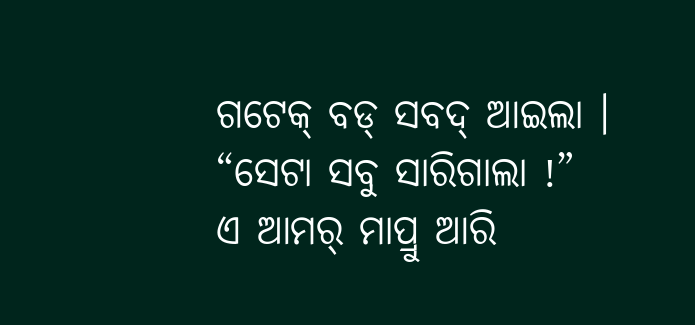ଗଟେକ୍ ବଡ୍ ସବଦ୍ ଆଇଲା । “ସେଟା ସବୁ ସାରିଗାଲା !”
ଏ ଆମର୍ ମାପ୍ରୁ ଆରି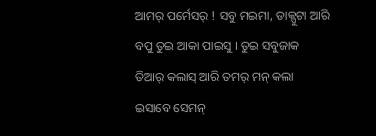ଆମର୍ ପର୍ମେସର୍ ! ସବୁ ମଇମା, ଡାକ୍ପୁଟା ଆରି ବପୁ ତୁଇ ଆକା ପାଇସୁ । ତୁଇ ସବୁଜାକ ତିଆର୍ କଲାସ୍ ଆରି ତମର୍ ମନ୍ କଲା ଇସାବେ ସେମନ୍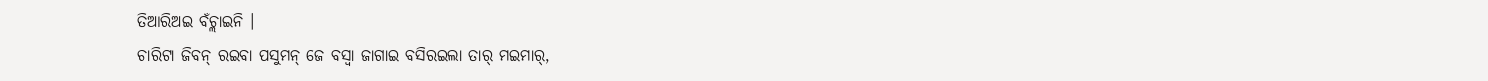ତିଆରିଅଇ ବଁଚ୍ଲାଇନି ।
ଚାରିଟା ଜିବନ୍ ରଇବା ପସୁମନ୍ ଜେ ବସ୍ବା ଜାଗାଇ ବସିରଇଲା ତାର୍ ମଇମାର୍,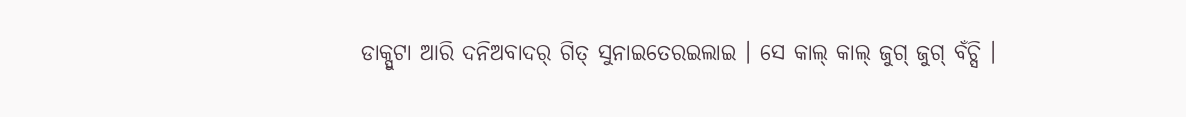ଡାକ୍ପୁଟା ଆରି ଦନିଅବାଦର୍ ଗିତ୍ ସୁନାଇତେରଇଲାଇ । ସେ କାଲ୍ କାଲ୍ ଜୁଗ୍ ଜୁଗ୍ ବଁଚ୍ସି ।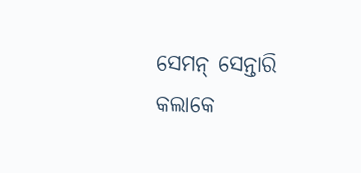ସେମନ୍ ସେନ୍ତାରି କଲାକେ